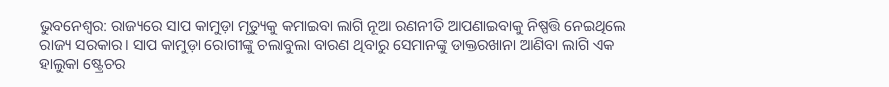ଭୁବନେଶ୍ବର: ରାଜ୍ୟରେ ସାପ କାମୁଡ଼ା ମୃତ୍ୟୁକୁ କମାଇବା ଲାଗି ନୂଆ ରଣନୀତି ଆପଣାଇବାକୁ ନିଷ୍ପତ୍ତି ନେଇଥିଲେ ରାଜ୍ୟ ସରକାର। ସାପ କାମୁଡ଼ା ରୋଗୀଙ୍କୁ ଚଲାବୁଲା ବାରଣ ଥିବାରୁ ସେମାନଙ୍କୁ ଡାକ୍ତରଖାନା ଆଣିବା ଲାଗି ଏକ ହାଲୁକା ଷ୍ଟ୍ରେଚର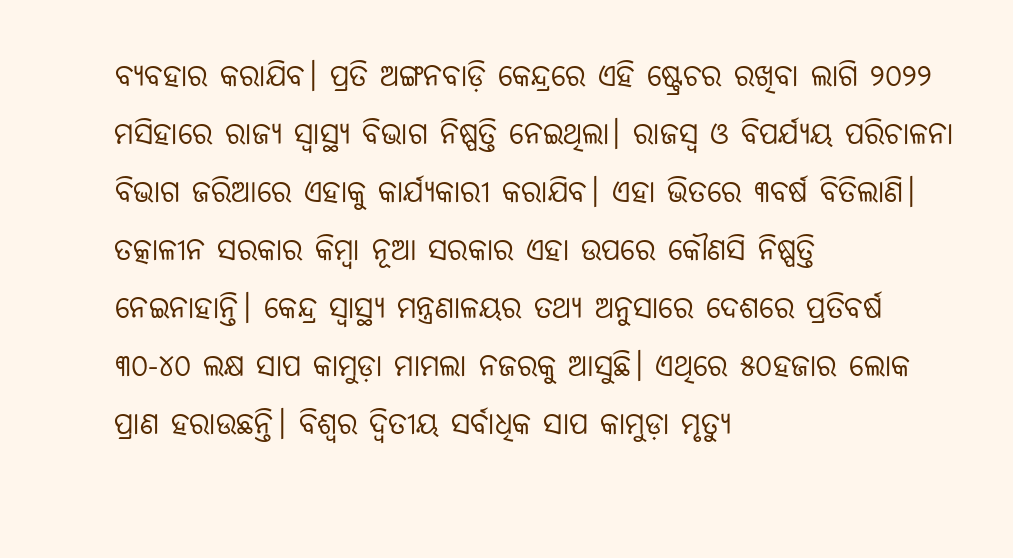ବ୍ୟବହାର କରାଯିବ। ପ୍ରତି ଅଙ୍ଗନବାଡ଼ି କେନ୍ଦ୍ରରେ ଏହି ଷ୍ଟ୍ରେଚର ରଖିବା ଲାଗି ୨୦୨୨ ମସିହାରେ ରାଜ୍ୟ ସ୍ବାସ୍ଥ୍ୟ ବିଭାଗ ନିଷ୍ପତ୍ତି ନେଇଥିଲା। ରାଜସ୍ବ ଓ ବିପର୍ଯ୍ୟୟ ପରିଚାଳନା ବିଭାଗ ଜରିଆରେ ଏହାକୁ କାର୍ଯ୍ୟକାରୀ କରାଯିବ। ଏହା ଭିତରେ ୩ବର୍ଷ ବିତିଲାଣି। ତତ୍କାଳୀନ ସରକାର କିମ୍ବା ନୂଆ ସରକାର ଏହା ଉପରେ କୌଣସି ନିଷ୍ପତ୍ତି ନେଇନାହାନ୍ତି। କେନ୍ଦ୍ର ସ୍ବାସ୍ଥ୍ୟ ମନ୍ତ୍ରଣାଳୟର ତଥ୍ୟ ଅନୁସାରେ ଦେଶରେ ପ୍ରତିବର୍ଷ ୩୦-୪୦ ଲକ୍ଷ ସାପ କାମୁଡ଼ା ମାମଲା ନଜରକୁ ଆସୁଛି। ଏଥିରେ ୫୦ହଜାର ଲୋକ ପ୍ରାଣ ହରାଉଛନ୍ତି। ବିଶ୍ବର ଦ୍ବିତୀୟ ସର୍ବାଧିକ ସାପ କାମୁଡ଼ା ମୃତ୍ୟୁ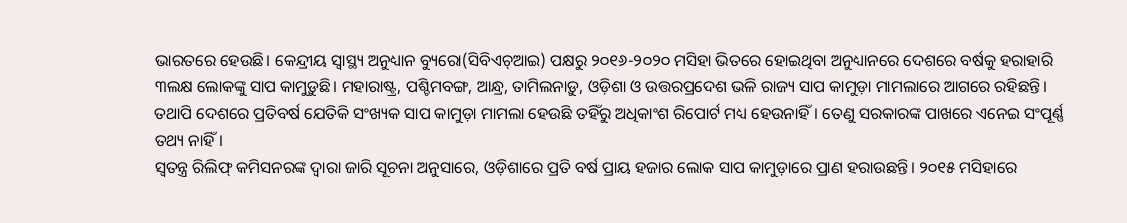ଭାରତରେ ହେଉଛି। କେନ୍ଦ୍ରୀୟ ସ୍ବାସ୍ଥ୍ୟ ଅନୁଧ୍ୟାନ ବ୍ୟୁରୋ(ସିବିଏଚ୍ଆଇ) ପକ୍ଷରୁ ୨୦୧୬-୨୦୨୦ ମସିହା ଭିତରେ ହୋଇଥିବା ଅନୁଧ୍ୟାନରେ ଦେଶରେ ବର୍ଷକୁ ହରାହାରି ୩ଲକ୍ଷ ଲୋକଙ୍କୁ ସାପ କାମୁଡ଼ୁଛି। ମହାରାଷ୍ଟ୍ର, ପଶ୍ଚିମବଙ୍ଗ, ଆନ୍ଧ୍ର, ତାମିଲନାଡ଼ୁ, ଓଡ଼ିଶା ଓ ଉତ୍ତରପ୍ରଦେଶ ଭଳି ରାଜ୍ୟ ସାପ କାମୁଡ଼ା ମାମଲାରେ ଆଗରେ ରହିଛନ୍ତି। ତଥାପି ଦେଶରେ ପ୍ରତିବର୍ଷ ଯେତିକି ସଂଖ୍ୟକ ସାପ କାମୁଡ଼ା ମାମଲା ହେଉଛି ତହିଁରୁ ଅଧିକାଂଶ ରିପୋର୍ଟ ମଧ୍ୟ ହେଉନାହିଁ। ତେଣୁ ସରକାରଙ୍କ ପାଖରେ ଏନେଇ ସଂପୂର୍ଣ୍ଣ ତଥ୍ୟ ନାହିଁ।
ସ୍ବତନ୍ତ୍ର ରିଲିଫ୍ କମିସନରଙ୍କ ଦ୍ବାରା ଜାରି ସୂଚନା ଅନୁସାରେ, ଓଡ଼ିଶାରେ ପ୍ରତି ବର୍ଷ ପ୍ରାୟ ହଜାର ଲୋକ ସାପ କାମୁଡ଼ାରେ ପ୍ରାଣ ହରାଉଛନ୍ତି। ୨୦୧୫ ମସିହାରେ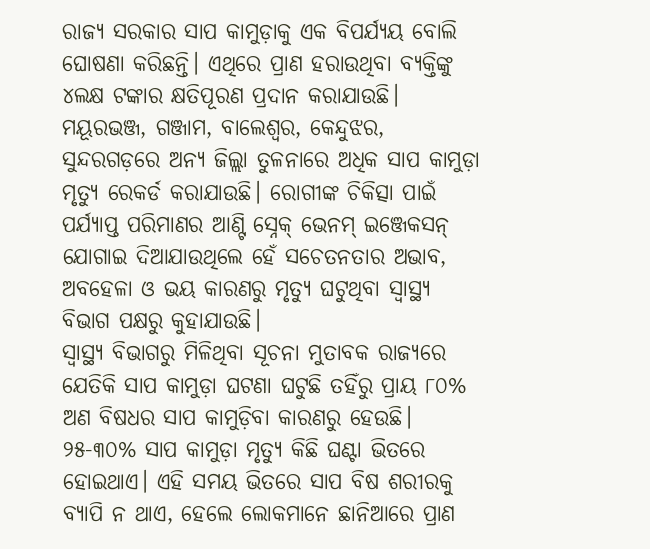ରାଜ୍ୟ ସରକାର ସାପ କାମୁଡ଼ାକୁ ଏକ ବିପର୍ଯ୍ୟୟ ବୋଲି ଘୋଷଣା କରିଛନ୍ତି। ଏଥିରେ ପ୍ରାଣ ହରାଉଥିବା ବ୍ୟକ୍ତିଙ୍କୁ ୪ଲକ୍ଷ ଟଙ୍କାର କ୍ଷତିପୂରଣ ପ୍ରଦାନ କରାଯାଉଛି। ମୟୂରଭଞ୍ଜ, ଗଞ୍ଜାମ, ବାଲେଶ୍ବର, କେନ୍ଦୁଝର, ସୁନ୍ଦରଗଡ଼ରେ ଅନ୍ୟ ଜିଲ୍ଲା ତୁଳନାରେ ଅଧିକ ସାପ କାମୁଡ଼ା ମୃତ୍ୟୁ ରେକର୍ଡ କରାଯାଉଛି। ରୋଗୀଙ୍କ ଚିକିତ୍ସା ପାଇଁ ପର୍ଯ୍ୟାପ୍ତ ପରିମାଣର ଆଣ୍ଟି ସ୍ନେକ୍ ଭେନମ୍ ଇଞ୍ଜେକସନ୍ ଯୋଗାଇ ଦିଆଯାଉଥିଲେ ହେଁ ସଚେତନତାର ଅଭାବ, ଅବହେଳା ଓ ଭୟ କାରଣରୁ ମୃତ୍ୟୁ ଘଟୁଥିବା ସ୍ବାସ୍ଥ୍ୟ ବିଭାଗ ପକ୍ଷରୁ କୁହାଯାଉଛି।
ସ୍ବାସ୍ଥ୍ୟ ବିଭାଗରୁ ମିଳିଥିବା ସୂଚନା ମୁତାବକ ରାଜ୍ୟରେ ଯେତିକି ସାପ କାମୁଡ଼ା ଘଟଣା ଘଟୁଛି ତହିଁରୁ ପ୍ରାୟ ୮୦% ଅଣ ବିଷଧର ସାପ କାମୁଡ଼ିବା କାରଣରୁ ହେଉଛି। ୨୫-୩୦% ସାପ କାମୁଡ଼ା ମୃତ୍ୟୁ କିଛି ଘଣ୍ଟା ଭିତରେ ହୋଇଥାଏ। ଏହି ସମୟ ଭିତରେ ସାପ ବିଷ ଶରୀରକୁ ବ୍ୟାପି ନ ଥାଏ, ହେଲେ ଲୋକମାନେ ଛାନିଆରେ ପ୍ରାଣ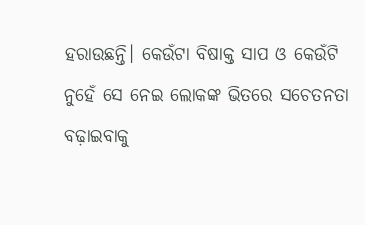ହରାଉଛନ୍ତି। କେଉଁଟା ବିଷାକ୍ତ ସାପ ଓ କେଉଁଟି ନୁହେଁ ସେ ନେଇ ଲୋକଙ୍କ ଭିତରେ ସଚେତନତା ବଢ଼ାଇବାକୁ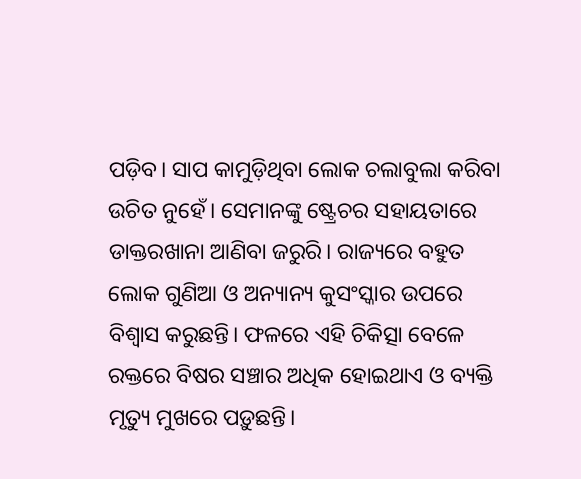ପଡ଼ିବ। ସାପ କାମୁଡ଼ିଥିବା ଲୋକ ଚଲାବୁଲା କରିବା ଉଚିତ ନୁହେଁ। ସେମାନଙ୍କୁ ଷ୍ଟ୍ରେଚର ସହାୟତାରେ ଡାକ୍ତରଖାନା ଆଣିବା ଜରୁରି। ରାଜ୍ୟରେ ବହୁତ ଲୋକ ଗୁଣିଆ ଓ ଅନ୍ୟାନ୍ୟ କୁସଂସ୍କାର ଉପରେ ବିଶ୍ବାସ କରୁଛନ୍ତି। ଫଳରେ ଏହି ଚିକିତ୍ସା ବେଳେ ରକ୍ତରେ ବିଷର ସଞ୍ଚାର ଅଧିକ ହୋଇଥାଏ ଓ ବ୍ୟକ୍ତି ମୃତ୍ୟୁ ମୁଖରେ ପଡ଼ୁଛନ୍ତି।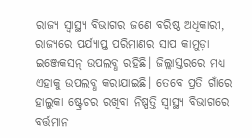ରାଜ୍ୟ ସ୍ବାସ୍ଥ୍ୟ ବିଭାଗର ଜଣେ ବରିଷ୍ଠ ଅଧିକାରୀ, ରାଜ୍ୟରେ ପର୍ଯ୍ୟାପ୍ତ ପରିମାଣର ସାପ କାମୁଡ଼ା ଇଞ୍ଜେକସନ୍ ଉପଲବ୍ଧ ରହିଛି। ଜିଲ୍ଲାସ୍ତରରେ ମଧ୍ୟ ଏହାକୁ ଉପଲବ୍ଧ କରାଯାଇଛି। ତେବେ ପ୍ରତି ଗାଁରେ ହାଲୁକା ଷ୍ଟ୍ରେଚର ରଖିବା ନିଷ୍ପତ୍ତି ସ୍ବାସ୍ଥ୍ୟ ବିଭାଗରେ ବର୍ତ୍ତମାନ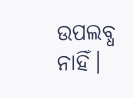ଉପଲବ୍ଧ ନାହିଁ।